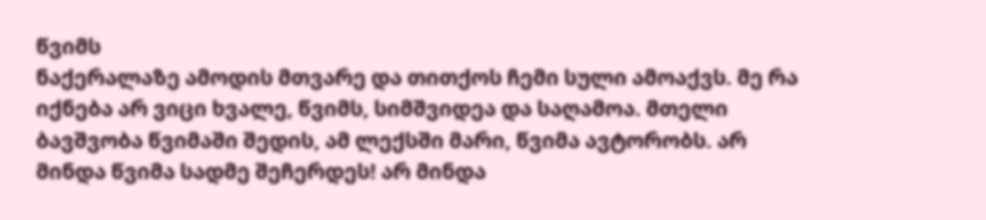წვიმს
ნაქერალაზე ამოდის მთვარე და თითქოს ჩემი სული ამოაქვს. მე რა იქნება არ ვიცი ხვალე, წვიმს, სიმშვიდეა და საღამოა. მთელი ბავშვობა წვიმაში შედის, ამ ლექსში მარი, წვიმა ავტორობს. არ მინდა წვიმა სადმე შეჩერდეს! არ მინდა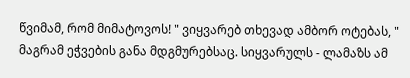წვიმამ, რომ მიმატოვოს! " ვიყვარებ თხევად ამბორ ოტებას, " მაგრამ ეჭვების განა მდგმურებსაც. სიყვარულს - ლამაზს ამ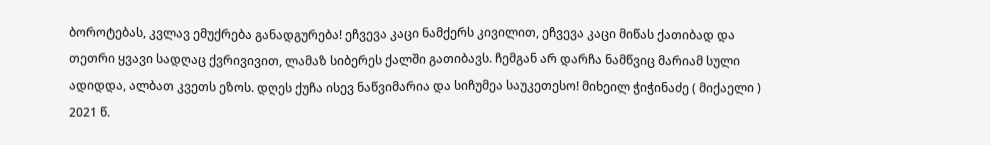ბოროტებას, კვლავ ემუქრება განადგურება! ეჩვევა კაცი ნამქერს კივილით, ეჩვევა კაცი მიწას ქათიბად და თეთრი ყვავი სადღაც ქვრივივით, ლამაზ სიბერეს ქალში გათიბავს. ჩემგან არ დარჩა ნამწვიც მარიამ სული ადიდდა, ალბათ კვეთს ეზოს. დღეს ქუჩა ისევ ნაწვიმარია და სიჩუმეა საუკეთესო! მიხეილ ჭიჭინაძე ( მიქაელი ) 2021 წ.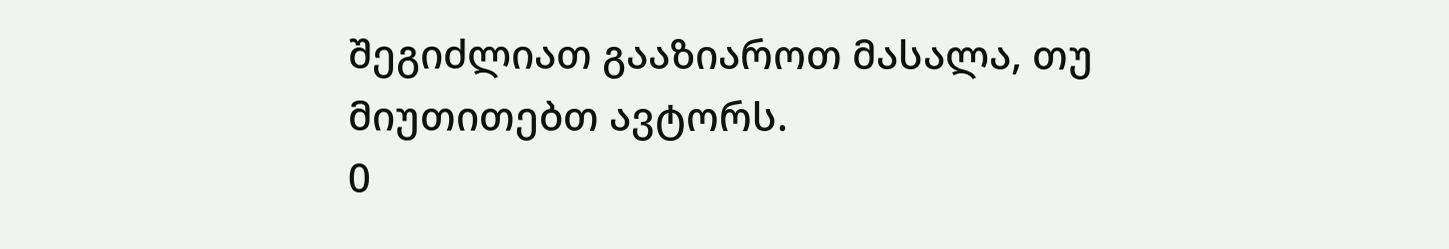შეგიძლიათ გააზიაროთ მასალა, თუ მიუთითებთ ავტორს.
0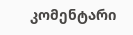კომენტარი